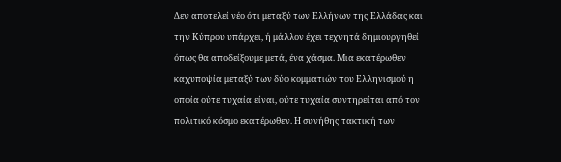Δεν αποτελεί νέο ότι μεταξύ των Ελλήνων της Ελλάδας και την Κύπρου υπάρχει, ή μάλλον έχει τεχνητά δημιουργηθεί όπως θα αποδείξουμε μετά, ένα χάσμα. Μια εκατέρωθεν καχυποψία μεταξύ των δύο κομματιών του Ελληνισμού η οποία ούτε τυχαία είναι, ούτε τυχαία συντηρείται από τον πολιτικό κόσμο εκατέρωθεν. Η συνήθης τακτική των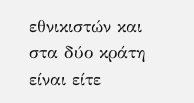εθνικιστών και στα δύο κράτη είναι είτε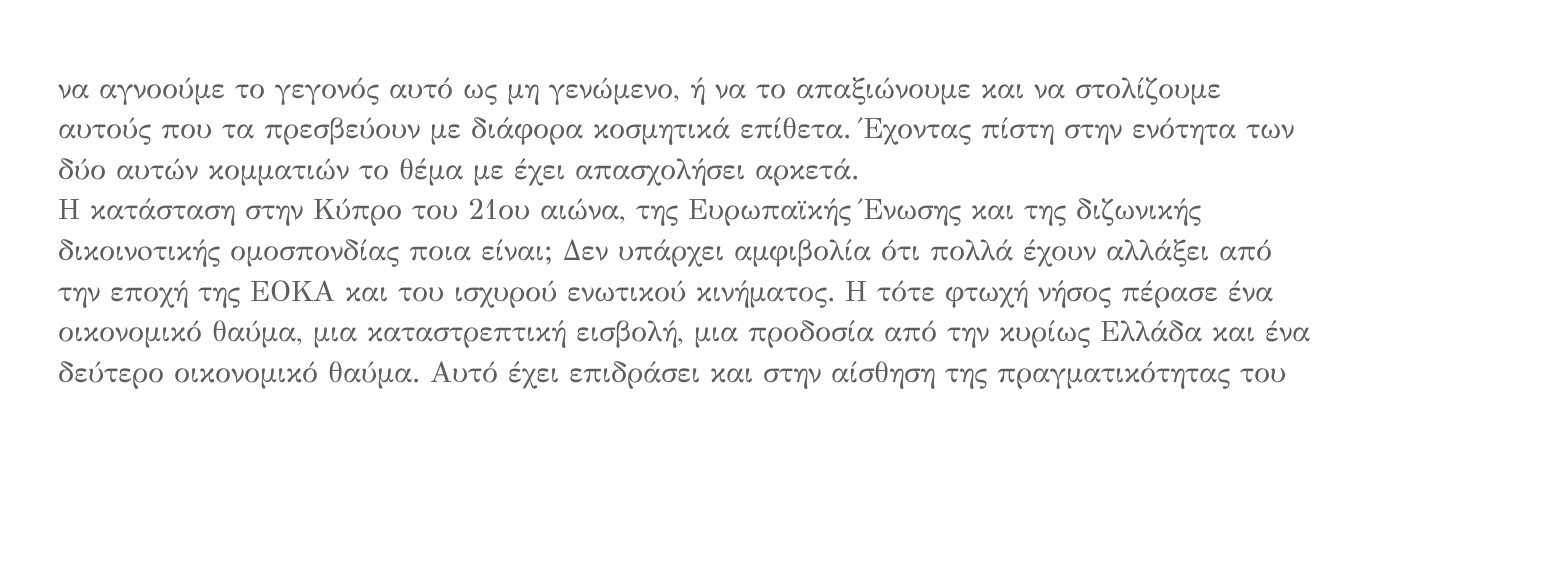να αγνοούμε το γεγονός αυτό ως μη γενώμενο, ή να το απαξιώνουμε και να στολίζουμε αυτούς που τα πρεσβεύουν με διάφορα κοσμητικά επίθετα. Έχοντας πίστη στην ενότητα των δύο αυτών κομματιών το θέμα με έχει απασχολήσει αρκετά.
Η κατάσταση στην Κύπρο του 21ου αιώνα, της Ευρωπαϊκής Ένωσης και της διζωνικής δικοινoτικής ομοσπονδίας ποια είναι; Δεν υπάρχει αμφιβολία ότι πολλά έχουν αλλάξει από την εποχή της ΕΟΚΑ και του ισχυρού ενωτικού κινήματος. Η τότε φτωχή νήσος πέρασε ένα οικονομικό θαύμα, μια καταστρεπτική εισβολή, μια προδοσία από την κυρίως Ελλάδα και ένα δεύτερο οικονομικό θαύμα. Αυτό έχει επιδράσει και στην αίσθηση της πραγματικότητας του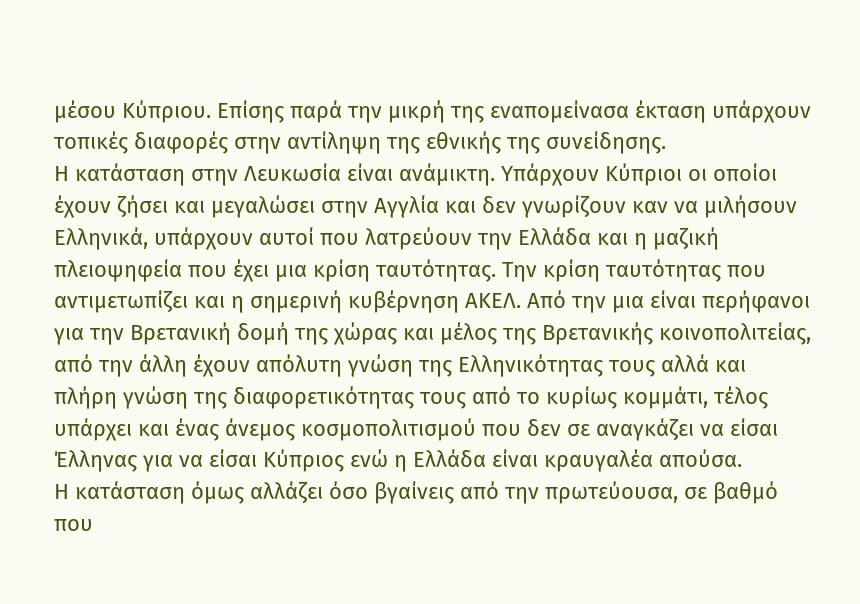μέσου Κύπριου. Επίσης παρά την μικρή της εναπομείνασα έκταση υπάρχουν τοπικές διαφορές στην αντίληψη της εθνικής της συνείδησης.
Η κατάσταση στην Λευκωσία είναι ανάμικτη. Υπάρχουν Κύπριοι οι οποίοι έχουν ζήσει και μεγαλώσει στην Αγγλία και δεν γνωρίζουν καν να μιλήσουν Ελληνικά, υπάρχουν αυτοί που λατρεύουν την Ελλάδα και η μαζική πλειοψηφεία που έχει μια κρίση ταυτότητας. Την κρίση ταυτότητας που αντιμετωπίζει και η σημερινή κυβέρνηση ΑΚΕΛ. Από την μια είναι περήφανοι για την Βρετανική δομή της χώρας και μέλος της Βρετανικής κοινoπολιτείας, από την άλλη έχουν απόλυτη γνώση της Ελληνικότητας τους αλλά και πλήρη γνώση της διαφορετικότητας τους από το κυρίως κομμάτι, τέλος υπάρχει και ένας άνεμος κοσμοπολιτισμού που δεν σε αναγκάζει να είσαι Έλληνας για να είσαι Κύπριος ενώ η Ελλάδα είναι κραυγαλέα απούσα.
Η κατάσταση όμως αλλάζει όσο βγαίνεις από την πρωτεύουσα, σε βαθμό που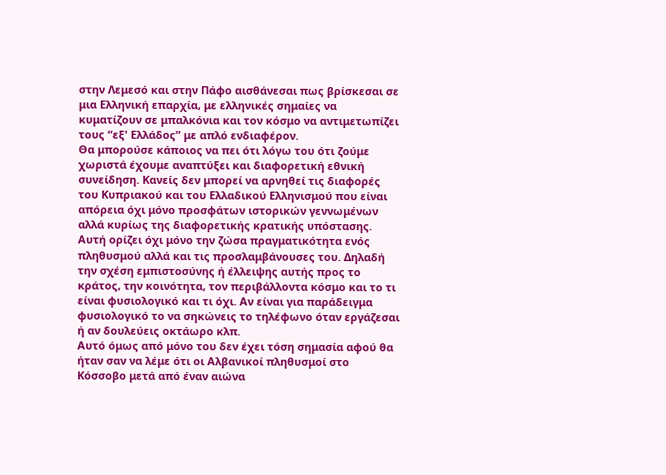στην Λεμεσό και στην Πάφο αισθάνεσαι πως βρίσκεσαι σε μια Ελληνική επαρχία, με ελληνικές σημαίες να κυματίζουν σε μπαλκόνια και τον κόσμο να αντιμετωπίζει τους “εξ' Ελλάδος” με απλό ενδιαφέρον.
Θα μπορούσε κάποιος να πει ότι λόγω του ότι ζούμε χωριστά έχουμε αναπτύξει και διαφορετική εθνική συνείδηση. Κανείς δεν μπορεί να αρνηθεί τις διαφορές του Κυπριακού και του Ελλαδικού Ελληνισμού που είναι απόρεια όχι μόνο προσφάτων ιστορικών γεννωμένων αλλά κυρίως της διαφορετικής κρατικής υπόστασης. Αυτή ορίζει όχι μόνο την ζώσα πραγματικότητα ενός πληθυσμού αλλά και τις προσλαμβάνουσες του. Δηλαδή την σχέση εμπιστοσύνης ή έλλειψης αυτής προς το κράτος, την κοινότητα, τον περιβάλλοντα κόσμο και το τι είναι φυσιολογικό και τι όχι. Αν είναι για παράδειγμα φυσιολογικό το να σηκώνεις το τηλέφωνο όταν εργάζεσαι ή αν δουλεύεις οκτάωρο κλπ.
Αυτό όμως από μόνο του δεν έχει τόση σημασία αφού θα ήταν σαν να λέμε ότι οι Αλβανικοί πληθυσμοί στο Κόσσοβο μετά από έναν αιώνα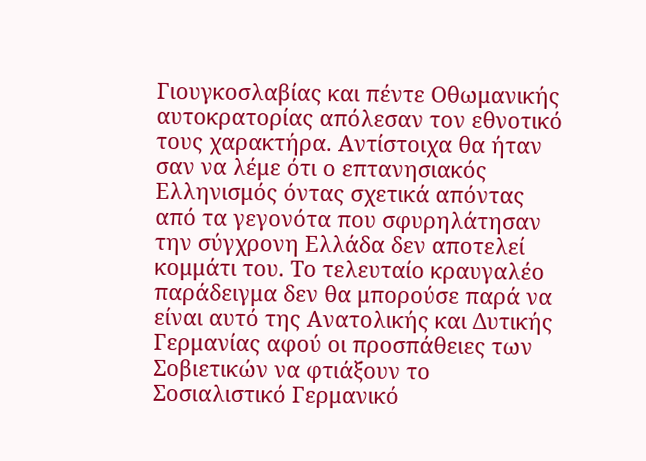Γιουγκοσλαβίας και πέντε Οθωμανικής αυτοκρατορίας απόλεσαν τον εθνοτικό τους χαρακτήρα. Αντίστοιχα θα ήταν σαν να λέμε ότι ο επτανησιακός Ελληνισμός όντας σχετικά απόντας από τα γεγονότα που σφυρηλάτησαν την σύγχρονη Ελλάδα δεν αποτελεί κομμάτι του. Το τελευταίο κραυγαλέο παράδειγμα δεν θα μπορούσε παρά να είναι αυτό της Ανατολικής και Δυτικής Γερμανίας αφού οι προσπάθειες των Σοβιετικών να φτιάξουν το Σοσιαλιστικό Γερμανικό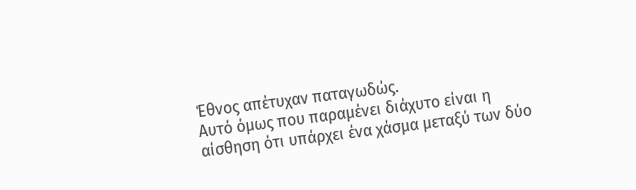Έθνος απέτυχαν παταγωδώς.
Αυτό όμως που παραμένει διάχυτο είναι η αίσθηση ότι υπάρχει ένα χάσμα μεταξύ των δύο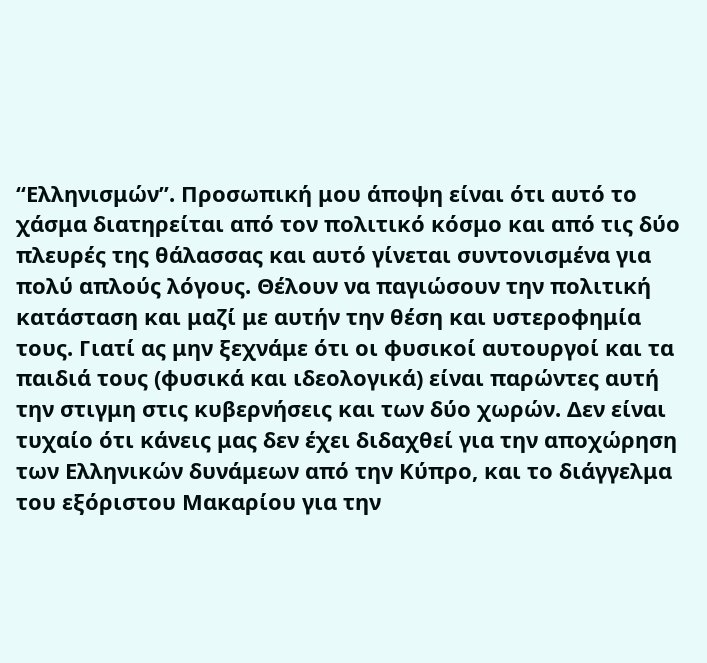“Ελληνισμών”. Προσωπική μου άποψη είναι ότι αυτό το χάσμα διατηρείται από τον πολιτικό κόσμο και από τις δύο πλευρές της θάλασσας και αυτό γίνεται συντονισμένα για πολύ απλούς λόγους. Θέλουν να παγιώσουν την πολιτική κατάσταση και μαζί με αυτήν την θέση και υστεροφημία τους. Γιατί ας μην ξεχνάμε ότι οι φυσικοί αυτουργοί και τα παιδιά τους (φυσικά και ιδεολογικά) είναι παρώντες αυτή την στιγμη στις κυβερνήσεις και των δύο χωρών. Δεν είναι τυχαίο ότι κάνεις μας δεν έχει διδαχθεί για την αποχώρηση των Ελληνικών δυνάμεων από την Κύπρο, και το διάγγελμα του εξόριστου Μακαρίου για την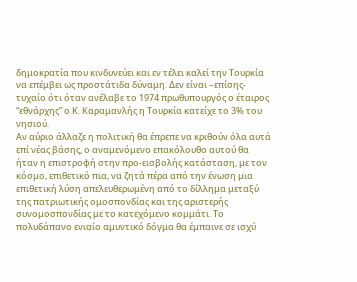δημοκρατία που κινδυνεύει και εν τέλει καλεί την Τουρκία να επέμβει ως προστάτιδα δύναμη. Δεν είναι –επίσης- τυχαίο ότι όταν ανέλαβε το 1974 πρωθυπουργός ο έταιρος “εθνάρχης” ο Κ. Καραμανλής η Τουρκία κατείχε το 3% του νησιού.
Αν αύριο άλλαζε η πολιτική θα έπρεπε να κριθούν όλα αυτά επί νέας βάσης, ο αναμενόμενο επακόλουθο αυτού θα ήταν η επιστροφή στην προ-εισβολής κατάσταση, με τον κόσμο, επιθετικό πια, να ζητά πέρα από την ένωση μια επιθετική λύση απελευθερωμένη από το δίλλημα μεταξύ της πατριωτικής ομοσπονδίας και της αριστερής συνομοσπονδίας με το κατεχόμενο κομμάτι. Το πολυδάπανο ενιαίο αμυντικό δόγμα θα έμπαινε σε ισχύ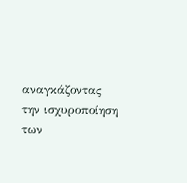αναγκάζοντας την ισχυροποίηση των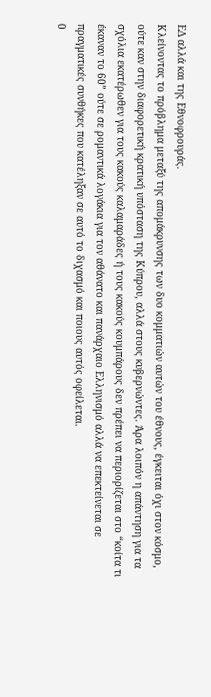ΕΔ αλλά και της Εθνοφρουράς.
Κλείνοντας το πρόβλημα μεταξύ της απομάκρυνσης των δυο κομματιών αυτών του έθνους, έγκειται όχι στον κόσμο, ούτε καν στην διαφορετική κρατική υπόσταση της Κύπρου, αλλά στους κυβερνώντες. Άρα λοιπόν η απάντηση για τα σχόλια εκατέρωθεν για τους κακούς καλαμαράδες ή τους κακούς κουμπάρους δεν πρέπει να περιορίζεται στο “κοίτα τι έκαναν το 60” ούτε σε ρομαντικά λογάκια για τον αθάνατο και πανάρχαιο Ελληνισμό αλλά να επεκτείνεται σε πραγματικές συνθήκες που κατέληξαν σε αυτό το διχασμό και ποιους αυτός οφείλεται.
0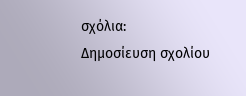σχόλια:
Δημοσίευση σχολίου